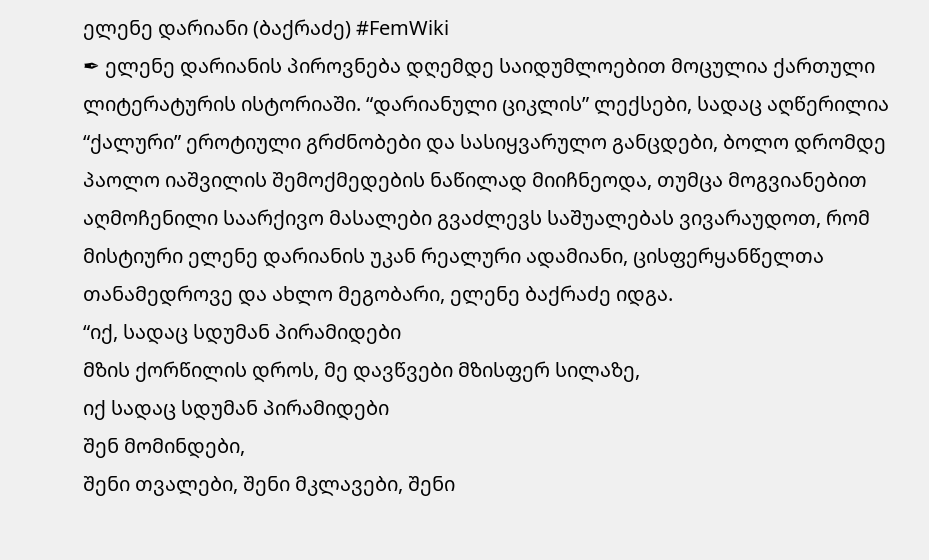ელენე დარიანი (ბაქრაძე) #FemWiki
✒ ელენე დარიანის პიროვნება დღემდე საიდუმლოებით მოცულია ქართული ლიტერატურის ისტორიაში. “დარიანული ციკლის” ლექსები, სადაც აღწერილია “ქალური” ეროტიული გრძნობები და სასიყვარულო განცდები, ბოლო დრომდე პაოლო იაშვილის შემოქმედების ნაწილად მიიჩნეოდა, თუმცა მოგვიანებით აღმოჩენილი საარქივო მასალები გვაძლევს საშუალებას ვივარაუდოთ, რომ მისტიური ელენე დარიანის უკან რეალური ადამიანი, ცისფერყანწელთა თანამედროვე და ახლო მეგობარი, ელენე ბაქრაძე იდგა.
“იქ, სადაც სდუმან პირამიდები
მზის ქორწილის დროს, მე დავწვები მზისფერ სილაზე,
იქ სადაც სდუმან პირამიდები
შენ მომინდები,
შენი თვალები, შენი მკლავები, შენი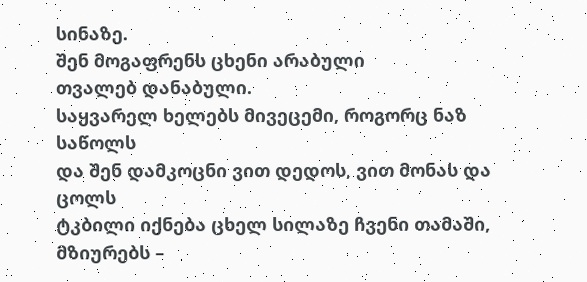სინაზე.
შენ მოგაფრენს ცხენი არაბული
თვალებ დანაბული.
საყვარელ ხელებს მივეცემი, როგორც ნაზ საწოლს
და შენ დამკოცნი ვით დედოს, ვით მონას და ცოლს
ტკბილი იქნება ცხელ სილაზე ჩვენი თამაში,
მზიურებს –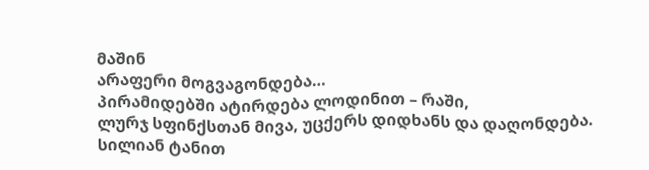მაშინ
არაფერი მოგვაგონდება…
პირამიდებში ატირდება ლოდინით – რაში,
ლურჯ სფინქსთან მივა, უცქერს დიდხანს და დაღონდება.
სილიან ტანით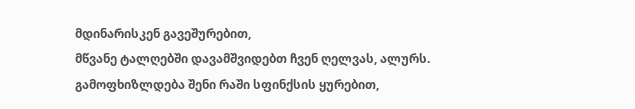მდინარისკენ გავეშურებით,
მწვანე ტალღებში დავამშვიდებთ ჩვენ ღელვას, ალურს.
გამოფხიზლდება შენი რაში სფინქსის ყურებით,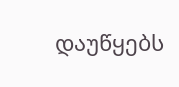დაუწყებს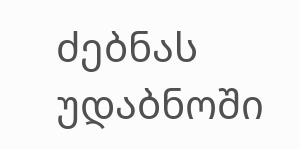ძებნას უდაბნოში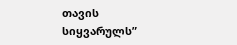თავის სიყვარულს”